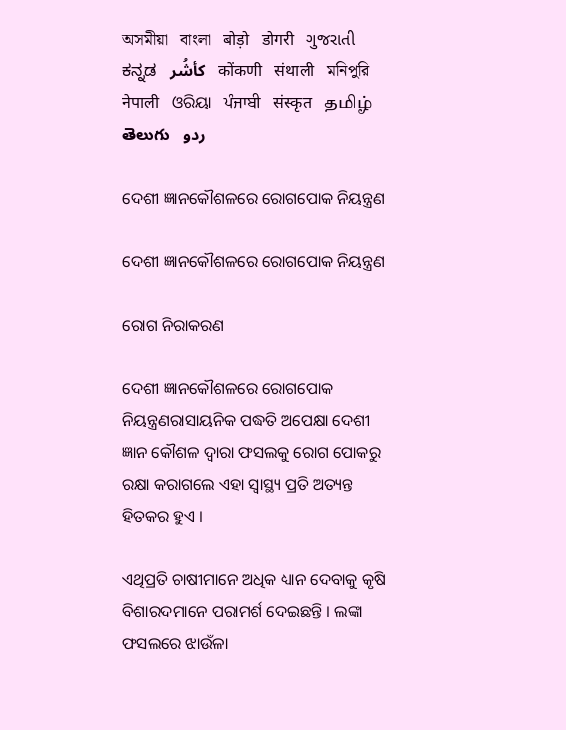অসমীয়া   বাংলা   बोड़ो   डोगरी   ગુજરાતી   ಕನ್ನಡ   كأشُر   कोंकणी   संथाली   মনিপুরি   नेपाली   ଓରିୟା   ਪੰਜਾਬੀ   संस्कृत   தமிழ்  తెలుగు   ردو

ଦେଶୀ ଜ୍ଞାନକୌଶଳରେ ରୋଗପୋକ ନିୟନ୍ତ୍ରଣ

ଦେଶୀ ଜ୍ଞାନକୌଶଳରେ ରୋଗପୋକ ନିୟନ୍ତ୍ରଣ

ରୋଗ ନିରାକରଣ

ଦେଶୀ ଜ୍ଞାନକୌଶଳରେ ରୋଗପୋକ ନିୟନ୍ତ୍ରଣରାସାୟନିକ ପଦ୍ଧତି ଅପେକ୍ଷା ଦେଶୀ ଜ୍ଞାନ କୌଶଳ ଦ୍ଵାରା ଫସଲକୁ ରୋଗ ପୋକରୁ ରକ୍ଷା କରାଗଲେ ଏହା ସ୍ଵାସ୍ଥ୍ୟ ପ୍ରତି ଅତ୍ୟନ୍ତ ହିତକର ହୁଏ ।

ଏଥିପ୍ରତି ଚାଷୀମାନେ ଅଧିକ ଧ୍ୟାନ ଦେବାକୁ କୃଷି ବିଶାରଦମାନେ ପରାମର୍ଶ ଦେଇଛନ୍ତି । ଲଙ୍କା ଫସଲରେ ଝାଉଁଳା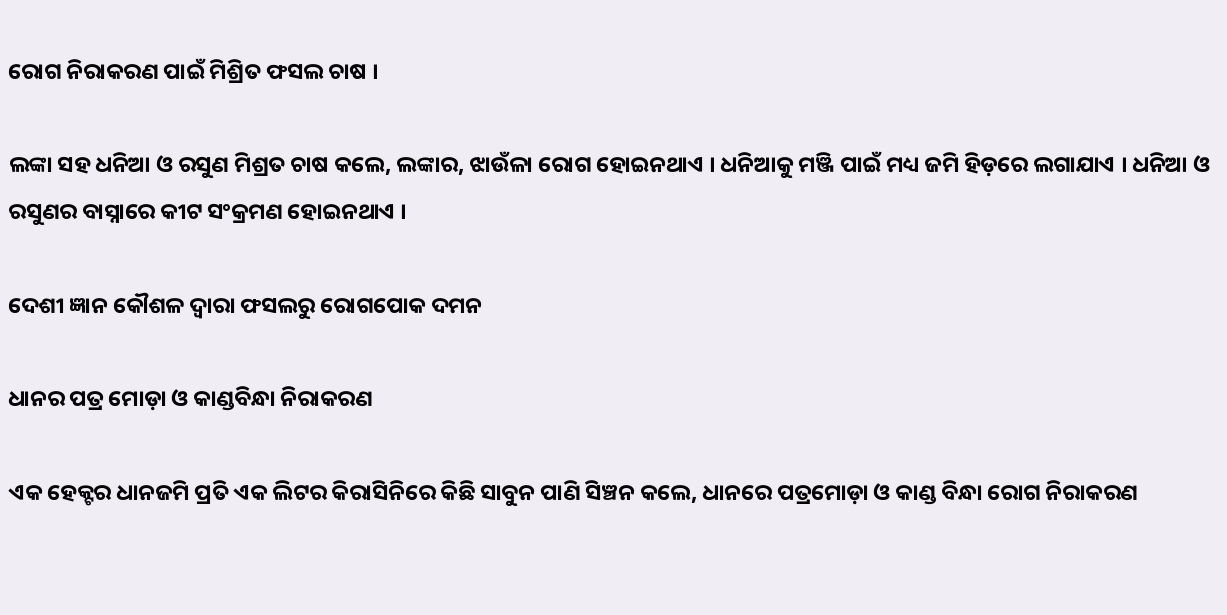ରୋଗ ନିରାକରଣ ପାଇଁ ମିଶ୍ରିତ ଫସଲ ଚାଷ ।

ଲଙ୍କା ସହ ଧନିଆ ଓ ରସୁଣ ମିଶ୍ରତ ଚାଷ କଲେ, ଲଙ୍କାର, ଝାଉଁଳା ରୋଗ ହୋଇନଥାଏ । ଧନିଆକୁ ମଞ୍ଜି ପାଇଁ ମଧ୍ୟ ଜମି ହିଡ଼ରେ ଲଗାଯାଏ । ଧନିଆ ଓ ରସୁଣର ବାସ୍ନାରେ କୀଟ ସଂକ୍ରମଣ ହୋଇନଥାଏ ।

ଦେଶୀ ଜ୍ଞାନ କୌଶଳ ଦ୍ଵାରା ଫସଲରୁ ରୋଗପୋକ ଦମନ

ଧାନର ପତ୍ର ମୋଡ଼ା ଓ କାଣ୍ଡବିନ୍ଧା ନିରାକରଣ

ଏକ ହେକ୍ଟର ଧାନଜମି ପ୍ରତି ଏକ ଲିଟର କିରାସିନିରେ କିଛି ସାବୁନ ପାଣି ସିଞ୍ଚନ କଲେ, ଧାନରେ ପତ୍ରମୋଡ଼ା ଓ କାଣ୍ଡ ବିନ୍ଧା ରୋଗ ନିରାକରଣ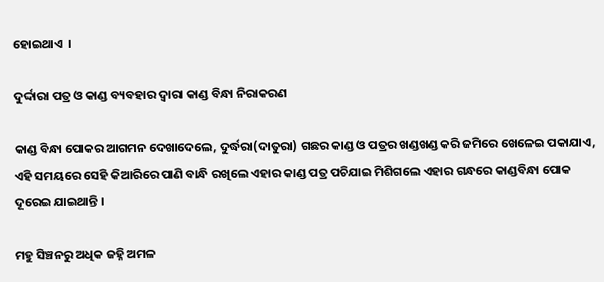ହୋଇଥାଏ  ।

ଦୁର୍ଦ୍ଦାରା ପତ୍ର ଓ କାଣ୍ଡ ବ୍ୟବହାର ଦ୍ଵାରା କାଣ୍ଡ ବିନ୍ଧା ନିରାକରଣ

କାଣ୍ଡ ବିନ୍ଧା ପୋକର ଆଗମନ ଦେଖାଦେଲେ, ଦୁର୍ଦ୍ଧରା(ଦାତୁରା) ଗଛର କାଣ୍ଡ ଓ ପତ୍ରର ଖଣ୍ଡଖଣ୍ଡ କରି ଜମିରେ ଖେଳେଇ ପକାଯାଏ, ଏହି ସମୟରେ ସେହି କିଆରିରେ ପାଣି ବାନ୍ଧି ରଖିଲେ ଏହାର କାଣ୍ଡ ପତ୍ର ପଚିଯାଇ ମିଶିଗଲେ ଏହାର ଗନ୍ଧରେ କାଣ୍ଡବିନ୍ଧା ପୋକ ଦୂରେଇ ଯାଇଥାନ୍ତି ।

ମହୁ ସିଞ୍ଚନରୁ ଅଧିକ ଜହ୍ନି ଅମଳ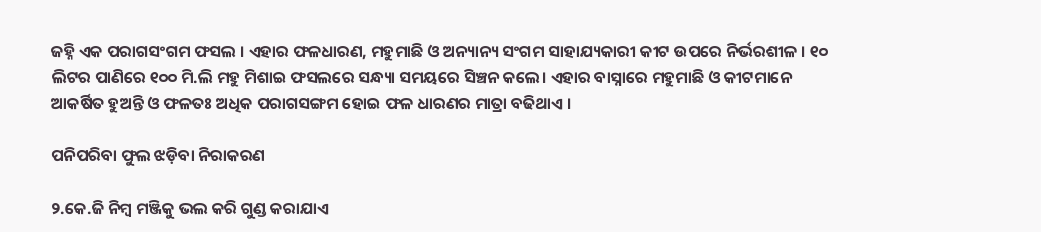ଜହ୍ନି ଏକ ପରାଗସଂଗମ ଫସଲ । ଏହାର ଫଳଧାରଣ, ମହୁମାଛି ଓ ଅନ୍ୟାନ୍ୟ ସଂଗମ ସାହାଯ୍ୟକାରୀ କୀଟ ଉପରେ ନିର୍ଭରଶୀଳ । ୧୦ ଲିଟର ପାଣିରେ ୧୦୦ ମି.ଲି ମହୁ ମିଶାଇ ଫସଲରେ ସନ୍ଧ୍ୟା ସମୟରେ ସିଞ୍ଚନ କଲେ। ଏହାର ବାସ୍ନାରେ ମହୁମାଛି ଓ କୀଟମାନେ ଆକର୍ଷିତ ହୁଅନ୍ତି ଓ ଫଳତଃ ଅଧିକ ପରାଗସଙ୍ଗମ ହୋଇ ଫଳ ଧାରଣର ମାତ୍ରା ବଢିଥାଏ ।

ପନିପରିବା ଫୁଲ ଝଡ଼ିବା ନିରାକରଣ

୨.କେ.ଜି ନିମ୍ବ ମଞ୍ଜିକୁ ଭଲ କରି ଗୁଣ୍ଡ କରାଯାଏ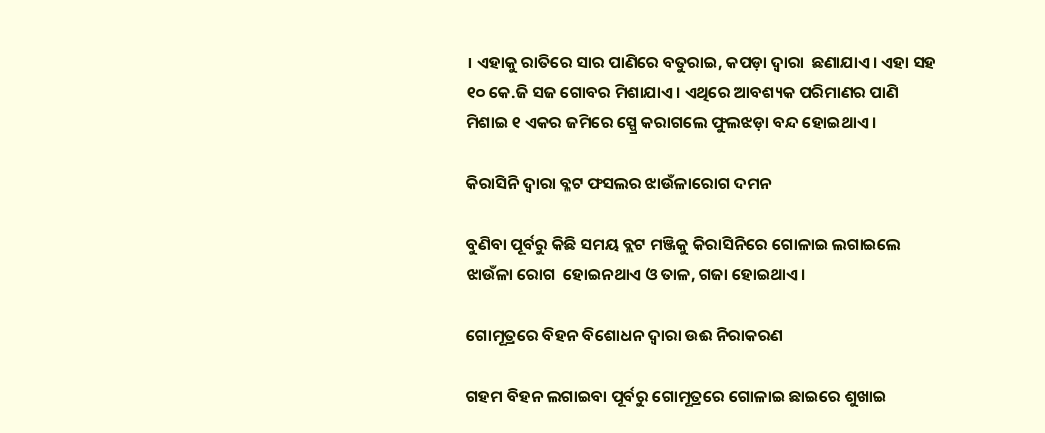। ଏହାକୁ ରାତିରେ ସାର ପାଣିରେ ବତୁରାଇ, କପଡ଼ା ଦ୍ଵାରା  ଛଣାଯାଏ । ଏହା ସହ ୧୦ କେ.ଜି ସଜ ଗୋବର ମିଶାଯାଏ । ଏଥିରେ ଆବଶ୍ୟକ ପରିମାଣର ପାଣି ମିଶାଇ ୧ ଏକର ଜମିରେ ସ୍ପ୍ରେ କରାଗଲେ ଫୁଲଝଡ଼ା ବନ୍ଦ ହୋଇଥାଏ ।

କିରାସିନି ଦ୍ଵାରା ବ୍ଳଟ ଫସଲର ଝାଉଁଳାରୋଗ ଦମନ

ବୁଣିବା ପୂର୍ବରୁ କିଛି ସମୟ ବ୍ଲଟ ମଞ୍ଜିକୁ କିରାସିନିରେ ଗୋଳାଇ ଲଗାଇଲେ ଝାଉଁଳା ରୋଗ  ହୋଇନଥାଏ ଓ ତାଳ, ଗଜା ହୋଇଥାଏ ।

ଗୋମୂତ୍ରରେ ବିହନ ବିଶୋଧନ ଦ୍ଵାରା ଉଈ ନିରାକରଣ

ଗହମ ବିହନ ଲଗାଇବା ପୂର୍ବରୁ ଗୋମୂତ୍ରରେ ଗୋଳାଇ ଛାଇରେ ଶୁଖାଇ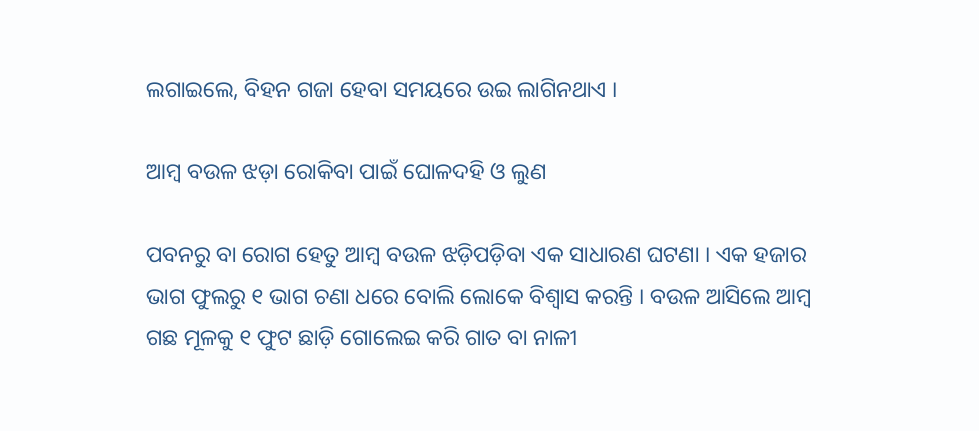ଲଗାଇଲେ, ବିହନ ଗଜା ହେବା ସମୟରେ ଉଇ ଲାଗିନଥାଏ ।

ଆମ୍ବ ବଉଳ ଝଡ଼ା ରୋକିବା ପାଇଁ ଘୋଳଦହି ଓ ଲୁଣ

ପବନରୁ ବା ରୋଗ ହେତୁ ଆମ୍ବ ବଉଳ ଝଡ଼ିପଡ଼ିବା ଏକ ସାଧାରଣ ଘଟଣା । ଏକ ହଜାର ଭାଗ ଫୁଲରୁ ୧ ଭାଗ ଚଣା ଧରେ ବୋଲି ଲୋକେ ବିଶ୍ଵାସ କରନ୍ତି । ବଉଳ ଆସିଲେ ଆମ୍ବ ଗଛ ମୂଳକୁ ୧ ଫୁଟ ଛାଡ଼ି ଗୋଲେଇ କରି ଗାତ ବା ନାଳୀ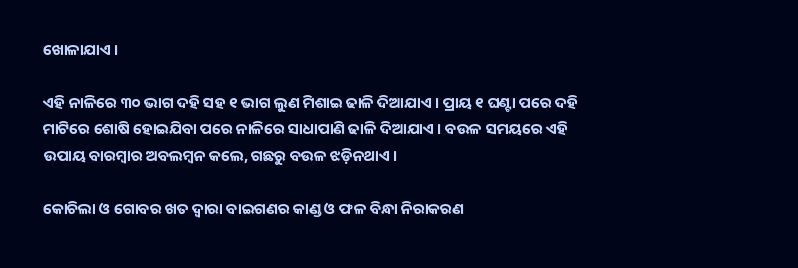ଖୋଳାଯାଏ ।

ଏହି ନାଳିରେ ୩୦ ଭାଗ ଦହି ସହ ୧ ଭାଗ ଲୁଣ ମିଶାଇ ଢାଳି ଦିଆଯାଏ । ପ୍ରାୟ ୧ ଘଣ୍ଟା ପରେ ଦହି ମାଟିରେ ଶୋଷି ହୋଇଯିବା ପରେ ନାଳିରେ ସାଧାପାଣି ଢାଳି ଦିଆଯାଏ । ବଉଳ ସମୟରେ ଏହି ଉପାୟ ବାରମ୍ବାର ଅବଲମ୍ବନ କଲେ, ଗଛରୁ ବଉଳ ଝଡ଼ିନଥାଏ ।

କୋଚିଲା ଓ ଗୋବର ଖତ ଦ୍ଵାରା ବାଇଗଣର କାଣ୍ଡ ଓ ଫଳ ବିନ୍ଧା ନିରାକରଣ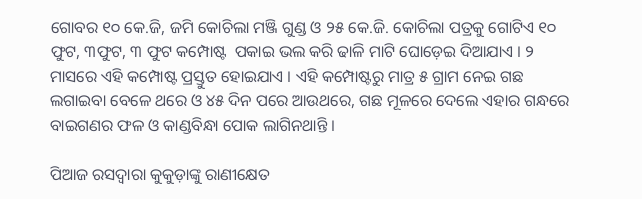ଗୋବର ୧୦ କେ.ଜି, ଜମି କୋଚିଲା ମଞ୍ଜି ଗୁଣ୍ଡ ଓ ୨୫ କେ.ଜି. କୋଚିଲା ପତ୍ରକୁ ଗୋଟିଏ ୧୦ ଫୁଟ, ୩ଫୁଟ, ୩ ଫୁଟ କମ୍ପୋଷ୍ଟ  ପକାଇ ଭଲ କରି ଢାଳି ମାଟି ଘୋଡ଼େଇ ଦିଆଯାଏ । ୨ ମାସରେ ଏହି କମ୍ପୋଷ୍ଟ ପ୍ରସ୍ତୁତ ହୋଇଯାଏ । ଏହି କମ୍ପୋଷ୍ଟରୁ ମାତ୍ର ୫ ଗ୍ରାମ ନେଇ ଗଛ ଲଗାଇବା ବେଳେ ଥରେ ଓ ୪୫ ଦିନ ପରେ ଆଉଥରେ, ଗଛ ମୂଳରେ ଦେଲେ ଏହାର ଗନ୍ଧରେ ବାଇଗଣର ଫଳ ଓ କାଣ୍ଡବିନ୍ଧା ପୋକ ଲାଗିନଥାନ୍ତି ।

ପିଆଜ ରସଦ୍ଵାରା କୁକୁଡ଼ାଙ୍କୁ ରାଣୀକ୍ଷେତ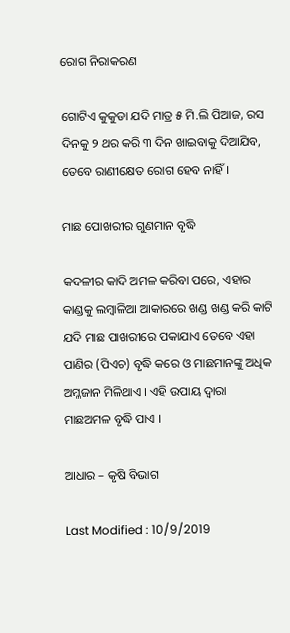ରୋଗ ନିରାକରଣ

ଗୋଟିଏ କୁକୁଡା ଯଦି ମାତ୍ର ୫ ମି.ଲି ପିଆଜ, ରସ ଦିନକୁ ୨ ଥର କରି ୩ ଦିନ ଖାଇବାକୁ ଦିଆଯିବ, ତେବେ ରାଣୀକ୍ଷେତ ରୋଗ ହେବ ନାହିଁ।

ମାଛ ପୋଖରୀର ଗୁଣମାନ ବୃଦ୍ଧି

କଦଳୀର କାଦି ଅମଳ କରିବା ପରେ, ଏହାର କାଣ୍ଡକୁ ଲମ୍ବାଳିଆ ଆକାରରେ ଖଣ୍ଡ ଖଣ୍ଡ କରି କାଟି ଯଦି ମାଛ ପାଖରୀରେ ପକାଯାଏ ତେବେ ଏହା ପାଣିର (ପିଏଚ) ବୃଦ୍ଧି କରେ ଓ ମାଛମାନଙ୍କୁ ଅଧିକ ଅମ୍ଳଜାନ ମିଳିଥାଏ । ଏହି ଉପାୟ ଦ୍ଵାରା ମାଛଅମଳ ବୃଦ୍ଧି ପାଏ ।

ଆଧାର – କୃଷି ବିଭାଗ

Last Modified : 10/9/2019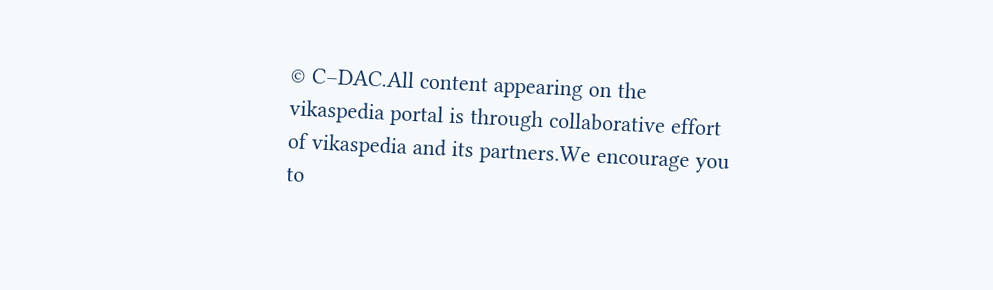© C–DAC.All content appearing on the vikaspedia portal is through collaborative effort of vikaspedia and its partners.We encourage you to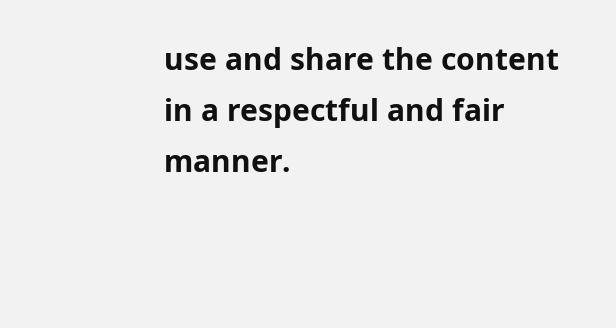use and share the content in a respectful and fair manner.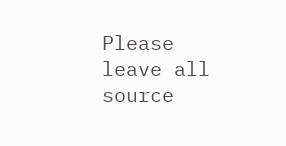Please leave all source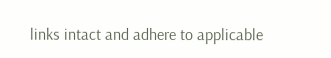links intact and adhere to applicable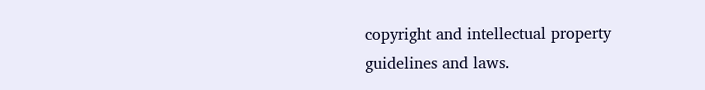copyright and intellectual property guidelines and laws.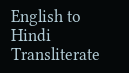English to Hindi Transliterate